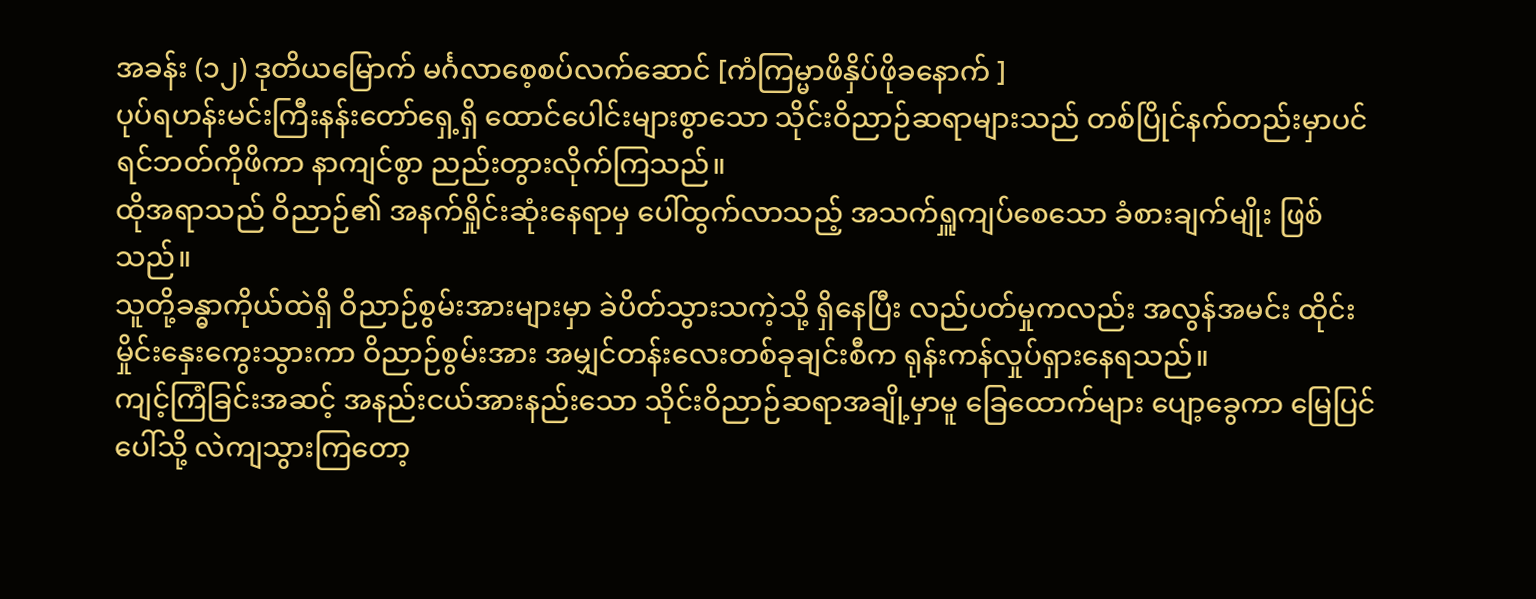အခန်း (၁၂) ဒုတိယမြောက် မင်္ဂလာစေ့စပ်လက်ဆောင် [ကံကြမ္မာဖိနှိပ်ဖိုခနောက် ]
ပုပ်ရဟန်းမင်းကြီးနန်းတော်ရှေ့ရှိ ထောင်ပေါင်းများစွာသော သိုင်းဝိညာဉ်ဆရာများသည် တစ်ပြိုင်နက်တည်းမှာပင် ရင်ဘတ်ကိုဖိကာ နာကျင်စွာ ညည်းတွားလိုက်ကြသည်။
ထိုအရာသည် ဝိညာဉ်၏ အနက်ရှိုင်းဆုံးနေရာမှ ပေါ်ထွက်လာသည့် အသက်ရှူကျပ်စေသော ခံစားချက်မျိုး ဖြစ်သည်။
သူတို့ခန္ဓာကိုယ်ထဲရှိ ဝိညာဉ်စွမ်းအားများမှာ ခဲပိတ်သွားသကဲ့သို့ ရှိနေပြီး လည်ပတ်မှုကလည်း အလွန်အမင်း ထိုင်းမှိုင်းနှေးကွေးသွားကာ ဝိညာဉ်စွမ်းအား အမျှင်တန်းလေးတစ်ခုချင်းစီက ရုန်းကန်လှုပ်ရှားနေရသည်။
ကျင့်ကြံခြင်းအဆင့် အနည်းငယ်အားနည်းသော သိုင်းဝိညာဉ်ဆရာအချို့မှာမူ ခြေထောက်များ ပျော့ခွေကာ မြေပြင်ပေါ်သို့ လဲကျသွားကြတော့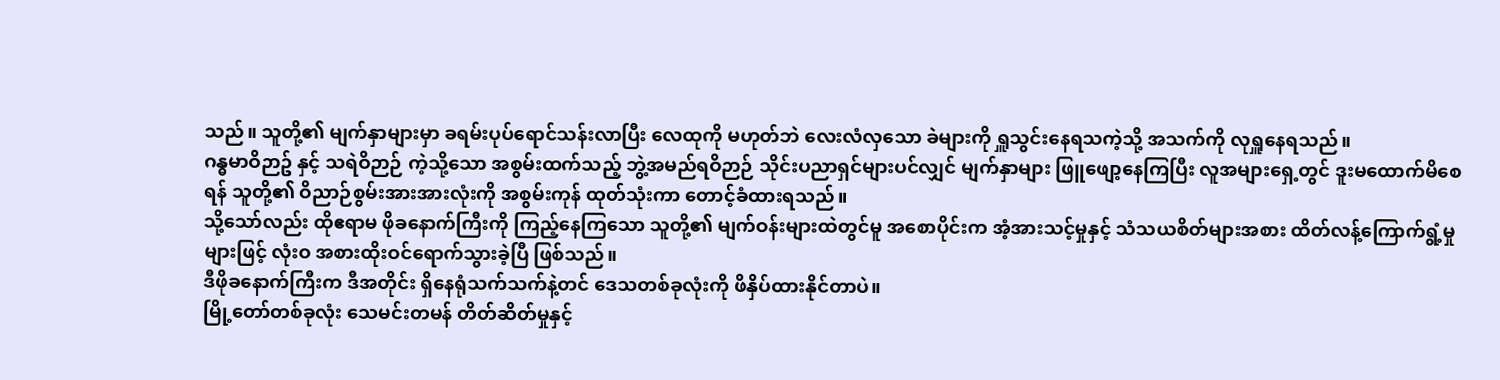သည်။ သူတို့၏ မျက်နှာများမှာ ခရမ်းပုပ်ရောင်သန်းလာပြီး လေထုကို မဟုတ်ဘဲ လေးလံလှသော ခဲများကို ရှူသွင်းနေရသကဲ့သို့ အသက်ကို လုရှူနေရသည်။
ဂန္ဓမာဝိဉာဥ် နှင့် သရဲဝိဉာဉ် ကဲ့သို့သော အစွမ်းထက်သည့် ဘွဲ့အမည်ရဝိဉာဉ် သိုင်းပညာရှင်များပင်လျှင် မျက်နှာများ ဖြူဖျော့နေကြပြီး လူအများရှေ့တွင် ဒူးမထောက်မိစေရန် သူတို့၏ ဝိညာဉ်စွမ်းအားအားလုံးကို အစွမ်းကုန် ထုတ်သုံးကာ တောင့်ခံထားရသည်။
သို့သော်လည်း ထိုဧရာမ ဖိုခနောက်ကြီးကို ကြည့်နေကြသော သူတို့၏ မျက်ဝန်းများထဲတွင်မူ အစောပိုင်းက အံ့အားသင့်မှုနှင့် သံသယစိတ်များအစား ထိတ်လန့်ကြောက်ရွံ့မှုများဖြင့် လုံးဝ အစားထိုးဝင်ရောက်သွားခဲ့ပြီ ဖြစ်သည်။
ဒီဖိုခနောက်ကြီးက ဒီအတိုင်း ရှိနေရုံသက်သက်နဲ့တင် ဒေသတစ်ခုလုံးကို ဖိနှိပ်ထားနိုင်တာပဲ။
မြို့တော်တစ်ခုလုံး သေမင်းတမန် တိတ်ဆိတ်မှုနှင့်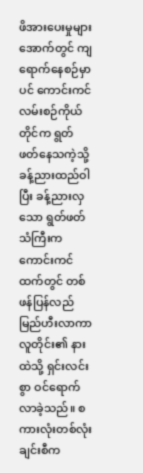ဖိအားပေးမှုများအောက်တွင် ကျရောက်နေစဉ်မှာပင် ကောင်းကင်လမ်းစဉ်ကိုယ်တိုင်က ရွတ်ဖတ်နေသကဲ့သို့ ခန့်ညားထည်ဝါပြီး ခန့်ညားလှသော ရွတ်ဖတ်သံကြီးက ကောင်းကင်ထက်တွင် တစ်ဖန်ပြန်လည် မြည်ဟီးလာကာ လူတိုင်း၏ နားထဲသို့ ရှင်းလင်းစွာ ဝင်ရောက်လာခဲ့သည်။ စကားလုံးတစ်လုံးချင်းစီက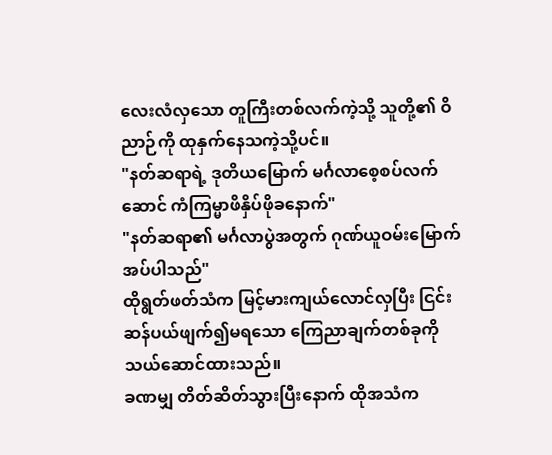လေးလံလှသော တူကြီးတစ်လက်ကဲ့သို့ သူတို့၏ ဝိညာဉ်ကို ထုနှက်နေသကဲ့သို့ပင်။
"နတ်ဆရာရဲ့ ဒုတိယမြောက် မင်္ဂလာစေ့စပ်လက်ဆောင် ကံကြမ္မာဖိနှိပ်ဖိုခနောက်"
"နတ်ဆရာ၏ မင်္ဂလာပွဲအတွက် ဂုဏ်ယူဝမ်းမြောက်အပ်ပါသည်"
ထိုရွတ်ဖတ်သံက မြင့်မားကျယ်လောင်လှပြီး ငြင်းဆန်ပယ်ဖျက်၍မရသော ကြေညာချက်တစ်ခုကို သယ်ဆောင်ထားသည်။
ခဏမျှ တိတ်ဆိတ်သွားပြီးနောက် ထိုအသံက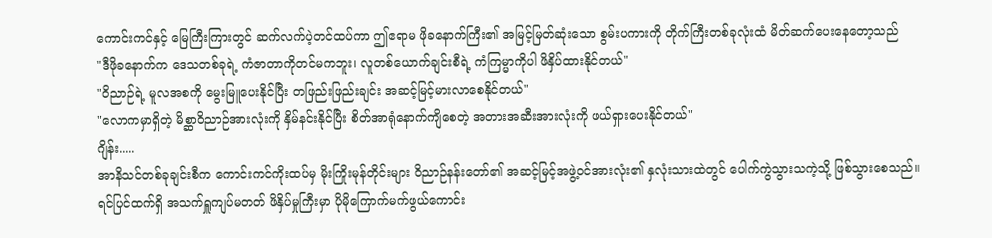ကောင်းကင်နှင့် မြေကြီးကြားတွင် ဆက်လက်ပဲ့တင်ထပ်ကာ ဤဧရာမ ဖိုခနောက်ကြီး၏ အမြင့်မြတ်ဆုံးသော စွမ်းပကားကို တိုက်ကြီးတစ်ခုလုံးထံ မိတ်ဆက်ပေးနေတော့သည်
"ဒီဖိုခနောက်က ဒေသတစ်ခုရဲ့ ကံဇာတာကိုတင်မကဘူး၊ လူတစ်ယောက်ချင်းစီရဲ့ ကံကြမ္မာကိုပါ ဖိနှိပ်ထားနိုင်တယ်"
"ဝိညာဉ်ရဲ့ မူလအစကို မွေးမြူပေးနိုင်ပြီး တဖြည်းဖြည်းချင်း အဆင့်မြင့်မားလာစေနိုင်တယ်"
"လောကမှာရှိတဲ့ မိစ္ဆာဝိညာဉ်အားလုံးကို နှိမ်နင်းနိုင်ပြီး စိတ်အာရုံနောက်ကျိစေတဲ့ အတားအဆီးအားလုံးကို ဖယ်ရှားပေးနိုင်တယ်"
ဂျိန်း.....
အာနိသင်တစ်ခုချင်းစီက ကောင်းကင်ကိုးထပ်မှ မိုးကြိုးမုန်တိုင်းများ ဝိညာဉ်နန်းတော်၏ အဆင့်မြင့်အဖွဲ့ဝင်အားလုံး၏ နှလုံးသားထဲတွင် ပေါက်ကွဲသွားသကဲ့သို့ ဖြစ်သွားစေသည်။
ရင်ပြင်ထက်ရှိ အသက်ရှူကျပ်မတတ် ဖိနှိပ်မှုကြီးမှာ ပိုမိုကြောက်မက်ဖွယ်ကောင်း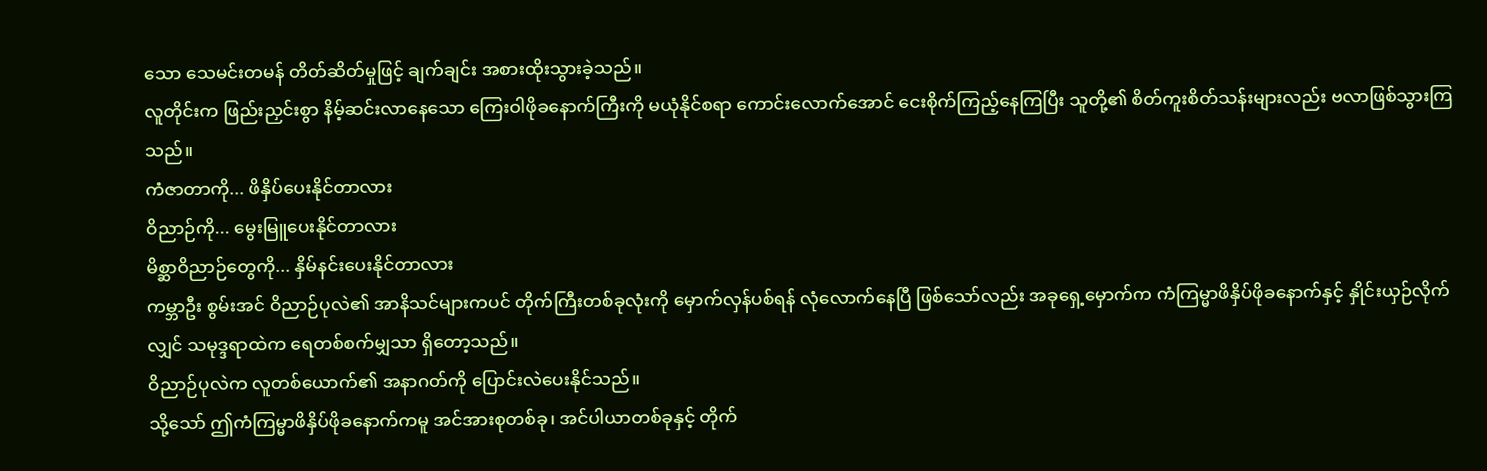သော သေမင်းတမန် တိတ်ဆိတ်မှုဖြင့် ချက်ချင်း အစားထိုးသွားခဲ့သည်။
လူတိုင်းက ဖြည်းညှင်းစွာ နိမ့်ဆင်းလာနေသော ကြေးဝါဖိုခနောက်ကြီးကို မယုံနိုင်စရာ ကောင်းလောက်အောင် ငေးစိုက်ကြည့်နေကြပြီး သူတို့၏ စိတ်ကူးစိတ်သန်းများလည်း ဗလာဖြစ်သွားကြသည်။
ကံဇာတာကို... ဖိနှိပ်ပေးနိုင်တာလား
ဝိညာဉ်ကို... မွေးမြူပေးနိုင်တာလား
မိစ္ဆာဝိညာဉ်တွေကို... နှိမ်နင်းပေးနိုင်တာလား
ကမ္ဘာဦး စွမ်းအင် ဝိညာဉ်ပုလဲ၏ အာနိသင်များကပင် တိုက်ကြီးတစ်ခုလုံးကို မှောက်လှန်ပစ်ရန် လုံလောက်နေပြီ ဖြစ်သော်လည်း အခုရှေ့မှောက်က ကံကြမ္မာဖိနှိပ်ဖိုခနောက်နှင့် နှိုင်းယှဉ်လိုက်လျှင် သမုဒ္ဒရာထဲက ရေတစ်စက်မျှသာ ရှိတော့သည်။
ဝိညာဉ်ပုလဲက လူတစ်ယောက်၏ အနာဂတ်ကို ပြောင်းလဲပေးနိုင်သည်။
သို့သော် ဤကံကြမ္မာဖိနှိပ်ဖိုခနောက်ကမူ အင်အားစုတစ်ခု၊ အင်ပါယာတစ်ခုနှင့် တိုက်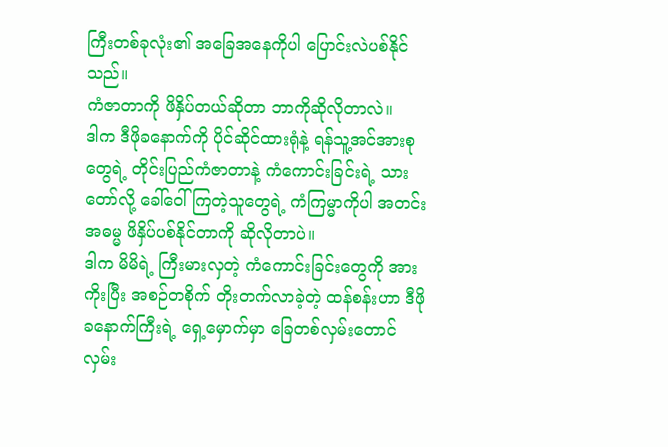ကြီးတစ်ခုလုံး၏ အခြေအနေကိုပါ ပြောင်းလဲပစ်နိုင်သည်။
ကံဇာတာကို ဖိနှိပ်တယ်ဆိုတာ ဘာကိုဆိုလိုတာလဲ။
ဒါက ဒီဖိုခနောက်ကို ပိုင်ဆိုင်ထားရုံနဲ့ ရန်သူ့အင်အားစုတွေရဲ့ တိုင်းပြည်ကံဇာတာနဲ့ ကံကောင်းခြင်းရဲ့ သားတော်လို့ ခေါ်ဝေါ်ကြတဲ့သူတွေရဲ့ ကံကြမ္မာကိုပါ အတင်းအဓမ္မ ဖိနှိပ်ပစ်နိုင်တာကို ဆိုလိုတာပဲ။
ဒါက မိမိရဲ့ ကြီးမားလှတဲ့ ကံကောင်းခြင်းတွေကို အားကိုးပြီး အစဉ်တစိုက် တိုးတက်လာခဲ့တဲ့ ထန်စန်းဟာ ဒီဖိုခနောက်ကြီးရဲ့ ရှေ့မှောက်မှာ ခြေတစ်လှမ်းတောင် လှမ်း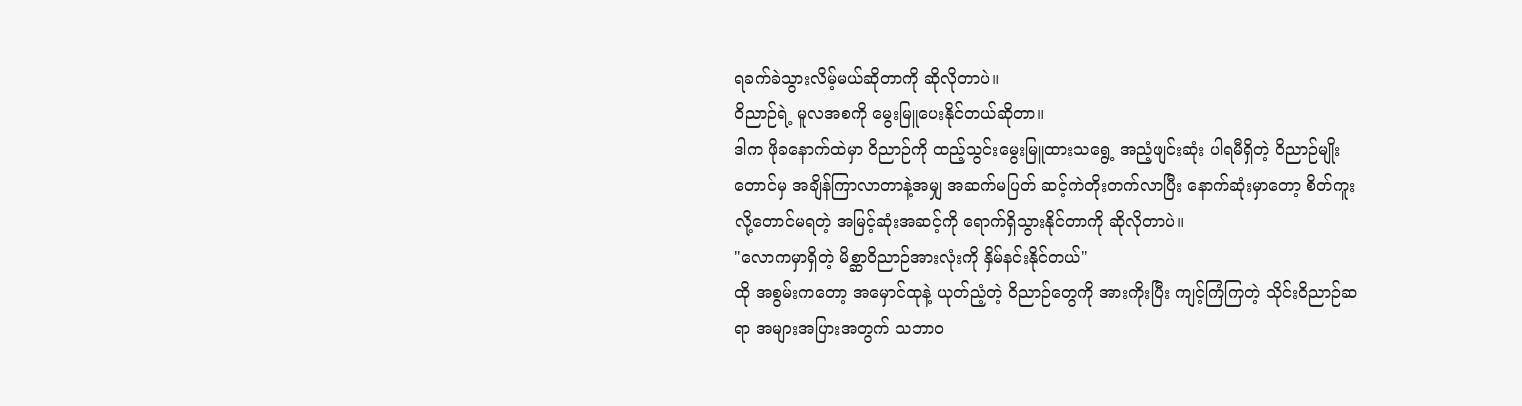ရခက်ခဲသွားလိမ့်မယ်ဆိုတာကို ဆိုလိုတာပဲ။
ဝိညာဉ်ရဲ့ မူလအစကို မွေးမြူပေးနိုင်တယ်ဆိုတာ။
ဒါက ဖိုခနောက်ထဲမှာ ဝိညာဉ်ကို ထည့်သွင်းမွေးမြူထားသရွေ့ အညံ့ဖျင်းဆုံး ပါရမီရှိတဲ့ ဝိညာဉ်မျိုးတောင်မှ အချိန်ကြာလာတာနဲ့အမျှ အဆက်မပြတ် ဆင့်ကဲတိုးတက်လာပြီး နောက်ဆုံးမှာတော့ စိတ်ကူးလို့တောင်မရတဲ့ အမြင့်ဆုံးအဆင့်ကို ရောက်ရှိသွားနိုင်တာကို ဆိုလိုတာပဲ။
"လောကမှာရှိတဲ့ မိစ္ဆာဝိညာဉ်အားလုံးကို နှိမ်နင်းနိုင်တယ်"
ထို အစွမ်းကတော့ အမှောင်ထုနဲ့ ယုတ်ညံ့တဲ့ ဝိညာဉ်တွေကို အားကိုးပြီး ကျင့်ကြံကြတဲ့ သိုင်းဝိညာဉ်ဆရာ အများအပြားအတွက် သဘာဝ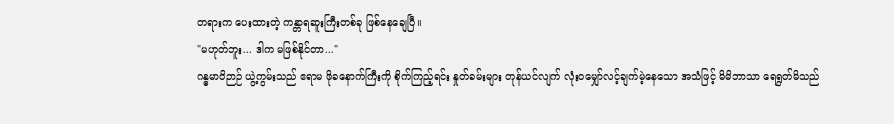တရားက ပေးထားတဲ့ ကန္တာရဆူးကြီးတစ်ခု ဖြစ်နေချေပြီ။
"မဟုတ်ဘူး... ဒါက မဖြစ်နိုင်တာ..."
ဂန္ဓမာဝိဉာဉ် ယွဲ့ကွမ်းသည် ဧရာမ ဖိုခနောက်ကြီးကို စိုက်ကြည့်ရင်း နှုတ်ခမ်းများ တုန်ယင်လျက် လုံးဝမျှော်လင့်ချက်မဲ့နေသော အသံဖြင့် မိမိဘာသာ ရေရွတ်မိသည်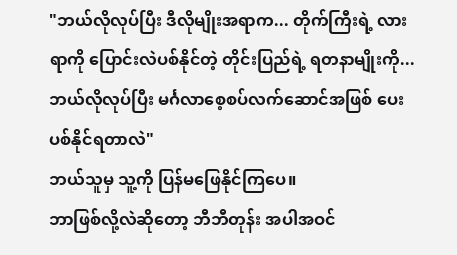"ဘယ်လိုလုပ်ပြီး ဒီလိုမျိုးအရာက... တိုက်ကြီးရဲ့ လားရာကို ပြောင်းလဲပစ်နိုင်တဲ့ တိုင်းပြည်ရဲ့ ရတနာမျိုးကို... ဘယ်လိုလုပ်ပြီး မင်္ဂလာစေ့စပ်လက်ဆောင်အဖြစ် ပေးပစ်နိုင်ရတာလဲ"
ဘယ်သူမှ သူ့ကို ပြန်မဖြေနိုင်ကြပေ။
ဘာဖြစ်လို့လဲဆိုတော့ ဘီဘီတုန်း အပါအဝင်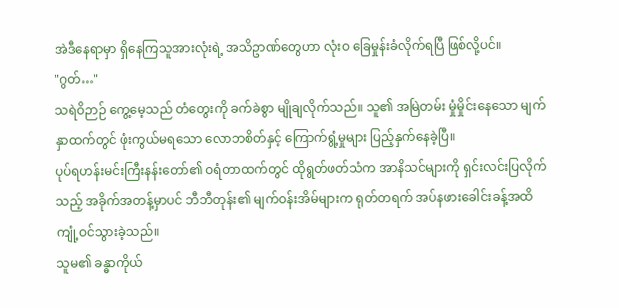အဲဒီနေရာမှာ ရှိနေကြသူအားလုံးရဲ့ အသိဥာဏ်တွေဟာ လုံးဝ ခြေမှုန်းခံလိုက်ရပြီ ဖြစ်လို့ပင်။
"ဂွတ်…"
သရဲဝိဉာဉ် ကွေ့မေ့သည် တံတွေးကို ခက်ခဲစွာ မျိုချလိုက်သည်။ သူ၏ အမြဲတမ်း မှုံမှိုင်းနေသော မျက်နှာထက်တွင် ဖုံးကွယ်မရသော လောဘစိတ်နှင့် ကြောက်ရွံ့မှုများ ပြည့်နှက်နေခဲ့ပြီ။
ပုပ်ရဟန်းမင်းကြီးနန်းတော်၏ ဝရံတာထက်တွင် ထိုရွတ်ဖတ်သံက အာနိသင်များကို ရှင်းလင်းပြလိုက်သည့် အခိုက်အတန့်မှာပင် ဘီဘီတုန်း၏ မျက်ဝန်းအိမ်များက ရုတ်တရက် အပ်နဖားခေါင်းခန့်အထိ ကျုံ့ဝင်သွားခဲ့သည်။
သူမ၏ ခန္ဓာကိုယ်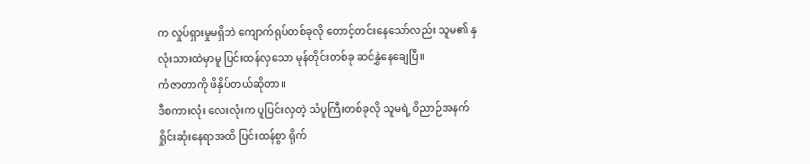က လှုပ်ရှားမှုမရှိဘဲ ကျောက်ရုပ်တစ်ခုလို တောင့်တင်းနေသော်လည်း သူမ၏ နှလုံးသားထဲမှာမူ ပြင်းထန်လှသော မုန်တိုင်းတစ်ခု ဆင်နွှဲနေချေပြီ။
ကံဇာတာကို ဖိနှိပ်တယ်ဆိုတာ။
ဒီစကားလုံး လေးလုံးက ပူပြင်းလှတဲ့ သံပူကြီးတစ်ခုလို သူမရဲ့ ဝိညာဉ်အနက်ရှိုင်းဆုံးနေရာအထိ ပြင်းထန်စွာ ရိုက်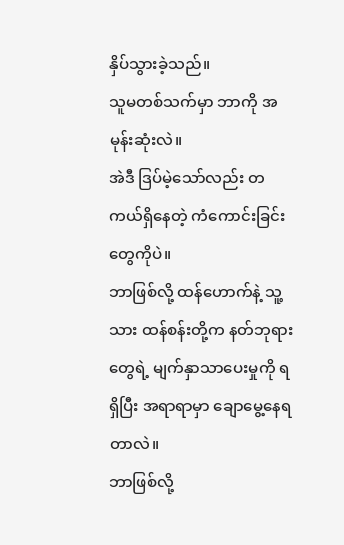နှိပ်သွားခဲ့သည်။
သူမတစ်သက်မှာ ဘာကို အမုန်းဆုံးလဲ။
အဲဒီ ဒြပ်မဲ့သော်လည်း တကယ်ရှိနေတဲ့ ကံကောင်းခြင်းတွေကိုပဲ။
ဘာဖြစ်လို့ ထန်ဟောက်နဲ့ သူ့သား ထန်စန်းတို့က နတ်ဘုရားတွေရဲ့ မျက်နှာသာပေးမှုကို ရရှိပြီး အရာရာမှာ ချောမွေ့နေရတာလဲ။
ဘာဖြစ်လို့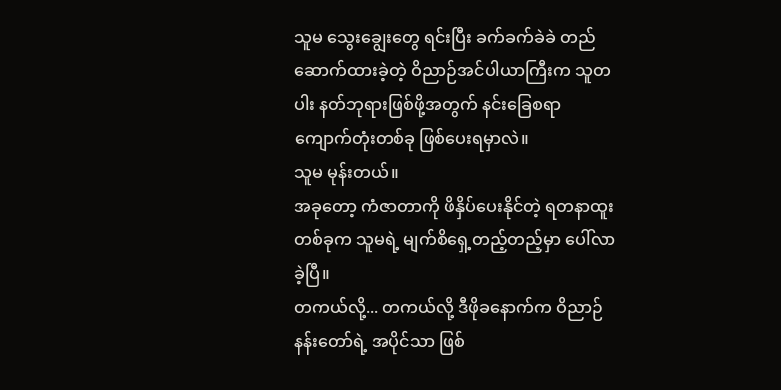သူမ သွေးချွေးတွေ ရင်းပြီး ခက်ခက်ခဲခဲ တည်ဆောက်ထားခဲ့တဲ့ ဝိညာဉ်အင်ပါယာကြီးက သူတပါး နတ်ဘုရားဖြစ်ဖို့အတွက် နင်းခြေစရာ ကျောက်တုံးတစ်ခု ဖြစ်ပေးရမှာလဲ။
သူမ မုန်းတယ်။
အခုတော့ ကံဇာတာကို ဖိနှိပ်ပေးနိုင်တဲ့ ရတနာထူးတစ်ခုက သူမရဲ့ မျက်စိရှေ့တည့်တည့်မှာ ပေါ်လာခဲ့ပြီ။
တကယ်လို့... တကယ်လို့ ဒီဖိုခနောက်က ဝိညာဉ်နန်းတော်ရဲ့ အပိုင်သာ ဖြစ်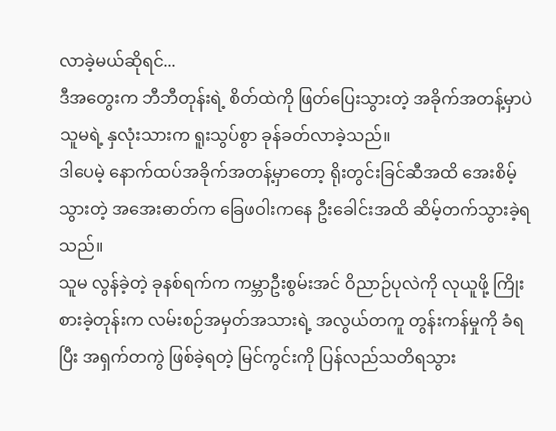လာခဲ့မယ်ဆိုရင်...
ဒီအတွေးက ဘီဘီတုန်းရဲ့ စိတ်ထဲကို ဖြတ်ပြေးသွားတဲ့ အခိုက်အတန့်မှာပဲ သူမရဲ့ နှလုံးသားက ရူးသွပ်စွာ ခုန်ခတ်လာခဲ့သည်။
ဒါပေမဲ့ နောက်ထပ်အခိုက်အတန့်မှာတော့ ရိုးတွင်းခြင်ဆီအထိ အေးစိမ့်သွားတဲ့ အအေးဓာတ်က ခြေဖဝါးကနေ ဦးခေါင်းအထိ ဆိမ့်တက်သွားခဲ့ရသည်။
သူမ လွန်ခဲ့တဲ့ ခုနစ်ရက်က ကမ္ဘာဦးစွမ်းအင် ဝိညာဉ်ပုလဲကို လုယူဖို့ ကြိုးစားခဲ့တုန်းက လမ်းစဉ်အမှတ်အသားရဲ့ အလွယ်တကူ တွန်းကန်မှုကို ခံရပြီး အရှက်တကွဲ ဖြစ်ခဲ့ရတဲ့ မြင်ကွင်းကို ပြန်လည်သတိရသွား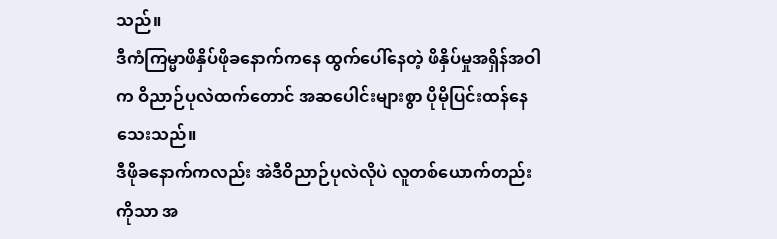သည်။
ဒီကံကြမ္မာဖိနှိပ်ဖိုခနောက်ကနေ ထွက်ပေါ်နေတဲ့ ဖိနှိပ်မှုအရှိန်အဝါက ဝိညာဉ်ပုလဲထက်တောင် အဆပေါင်းများစွာ ပိုမိုပြင်းထန်နေသေးသည်။
ဒီဖိုခနောက်ကလည်း အဲဒီဝိညာဉ်ပုလဲလိုပဲ လူတစ်ယောက်တည်းကိုသာ အ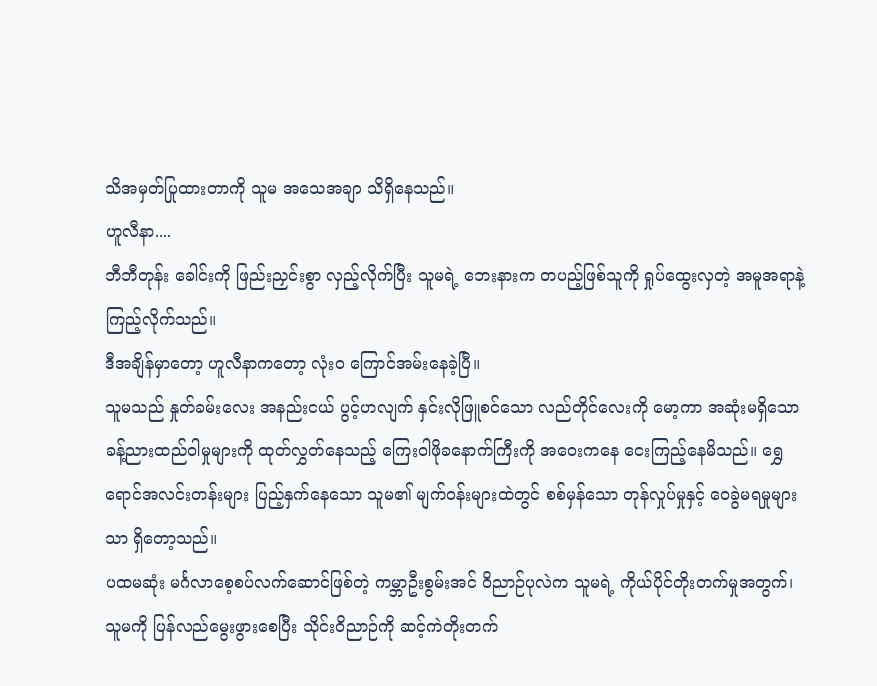သိအမှတ်ပြုထားတာကို သူမ အသေအချာ သိရှိနေသည်။
ဟူလီနာ....
ဘီဘီတုန်း ခေါင်းကို ဖြည်းညှင်းစွာ လှည့်လိုက်ပြီး သူမရဲ့ ဘေးနားက တပည့်ဖြစ်သူကို ရှုပ်ထွေးလှတဲ့ အမူအရာနဲ့ ကြည့်လိုက်သည်။
ဒီအချိန်မှာတော့ ဟူလီနာကတော့ လုံးဝ ကြောင်အမ်းနေခဲ့ပြီ။
သူမသည် နှုတ်ခမ်းလေး အနည်းငယ် ပွင့်ဟလျက် နှင်းလိုဖြူစင်သော လည်တိုင်လေးကို မော့ကာ အဆုံးမရှိသော ခန့်ညားထည်ဝါမှုများကို ထုတ်လွှတ်နေသည့် ကြေးဝါဖိုခနောက်ကြီးကို အဝေးကနေ ငေးကြည့်နေမိသည်။ ရွှေရောင်အလင်းတန်းများ ပြည့်နှက်နေသော သူမ၏ မျက်ဝန်းများထဲတွင် စစ်မှန်သော တုန်လှုပ်မှုနှင့် ဝေခွဲမရမှုများသာ ရှိတော့သည်။
ပထမဆုံး မင်္ဂလာစေ့စပ်လက်ဆောင်ဖြစ်တဲ့ ကမ္ဘာဦးစွမ်းအင် ဝိညာဉ်ပုလဲက သူမရဲ့ ကိုယ်ပိုင်တိုးတက်မှုအတွက်၊ သူမကို ပြန်လည်မွေးဖွားစေပြီး သိုင်းဝိညာဉ်ကို ဆင့်ကဲတိုးတက်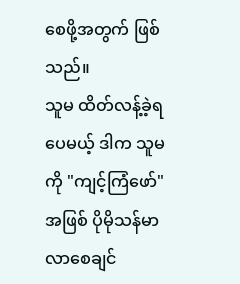စေဖို့အတွက် ဖြစ်သည်။
သူမ ထိတ်လန့်ခဲ့ရပေမယ့် ဒါက သူမကို "ကျင့်ကြံဖော်" အဖြစ် ပိုမိုသန်မာလာစေချင်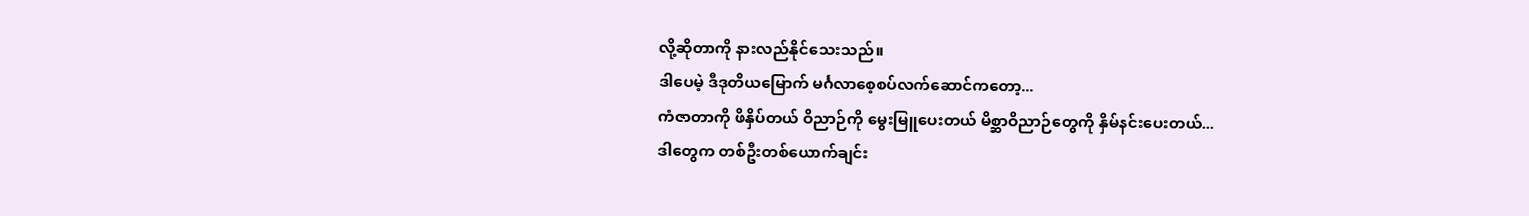လို့ဆိုတာကို နားလည်နိုင်သေးသည်။
ဒါပေမဲ့ ဒီဒုတိယမြောက် မင်္ဂလာစေ့စပ်လက်ဆောင်ကတော့...
ကံဇာတာကို ဖိနှိပ်တယ် ဝိညာဉ်ကို မွေးမြူပေးတယ် မိစ္ဆာဝိညာဉ်တွေကို နှိမ်နင်းပေးတယ်...
ဒါတွေက တစ်ဦးတစ်ယောက်ချင်း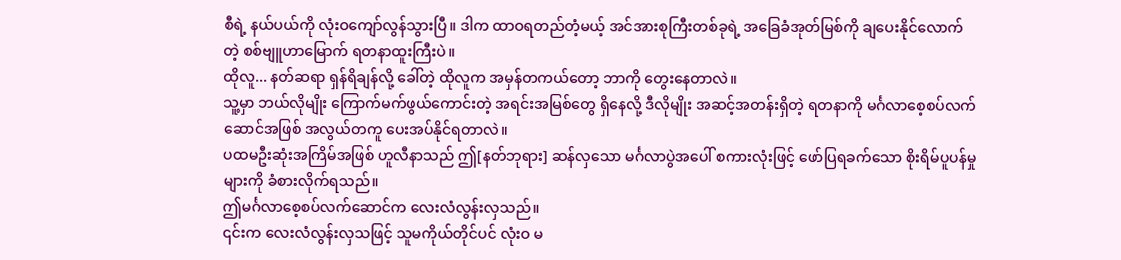စီရဲ့ နယ်ပယ်ကို လုံးဝကျော်လွန်သွားပြီ။ ဒါက ထာဝရတည်တံ့မယ့် အင်အားစုကြီးတစ်ခုရဲ့ အခြေခံအုတ်မြစ်ကို ချပေးနိုင်လောက်တဲ့ စစ်ဗျူဟာမြောက် ရတနာထူးကြီးပဲ။
ထိုလူ... နတ်ဆရာ ရှန်ရိချန်လို့ ခေါ်တဲ့ ထိုလူက အမှန်တကယ်တော့ ဘာကို တွေးနေတာလဲ။
သူ့မှာ ဘယ်လိုမျိုး ကြောက်မက်ဖွယ်ကောင်းတဲ့ အရင်းအမြစ်တွေ ရှိနေလို့ ဒီလိုမျိုး အဆင့်အတန်းရှိတဲ့ ရတနာကို မင်္ဂလာစေ့စပ်လက်ဆောင်အဖြစ် အလွယ်တကူ ပေးအပ်နိုင်ရတာလဲ။
ပထမဦးဆုံးအကြိမ်အဖြစ် ဟူလီနာသည် ဤ[နတ်ဘုရား] ဆန်လှသော မင်္ဂလာပွဲအပေါ် စကားလုံးဖြင့် ဖော်ပြရခက်သော စိုးရိမ်ပူပန်မှုများကို ခံစားလိုက်ရသည်။
ဤမင်္ဂလာစေ့စပ်လက်ဆောင်က လေးလံလွန်းလှသည်။
၎င်းက လေးလံလွန်းလှသဖြင့် သူမကိုယ်တိုင်ပင် လုံးဝ မ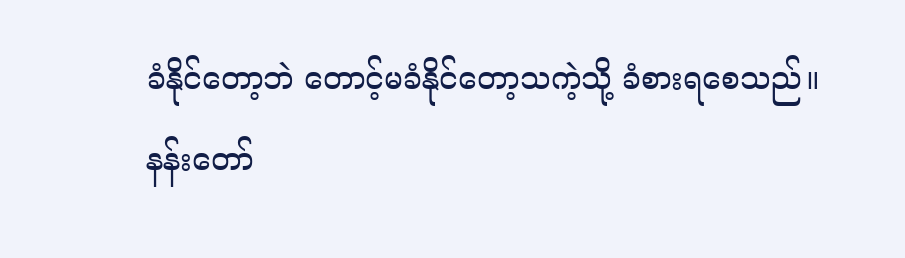ခံနိုင်တော့ဘဲ တောင့်မခံနိုင်တော့သကဲ့သို့ ခံစားရစေသည်။
နန်းတော်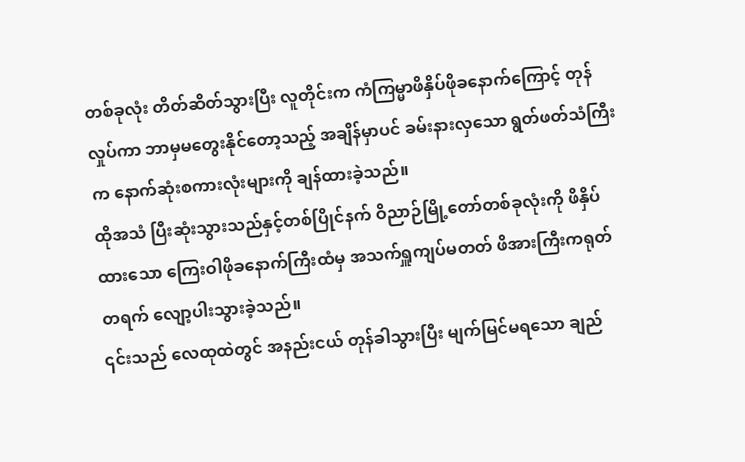တစ်ခုလုံး တိတ်ဆိတ်သွားပြီး လူတိုင်းက ကံကြမ္မာဖိနှိပ်ဖိုခနောက်ကြောင့် တုန်လှုပ်ကာ ဘာမှမတွေးနိုင်တော့သည့် အချိန်မှာပင် ခမ်းနားလှသော ရွတ်ဖတ်သံကြီးက နောက်ဆုံးစကားလုံးများကို ချန်ထားခဲ့သည်။
ထိုအသံ ပြီးဆုံးသွားသည်နှင့်တစ်ပြိုင်နက် ဝိညာဉ်မြို့တော်တစ်ခုလုံးကို ဖိနှိပ်ထားသော ကြေးဝါဖိုခနောက်ကြီးထံမှ အသက်ရှူကျပ်မတတ် ဖိအားကြီးကရုတ်တရက် လျော့ပါးသွားခဲ့သည်။
၎င်းသည် လေထုထဲတွင် အနည်းငယ် တုန်ခါသွားပြီး မျက်မြင်မရသော ချည်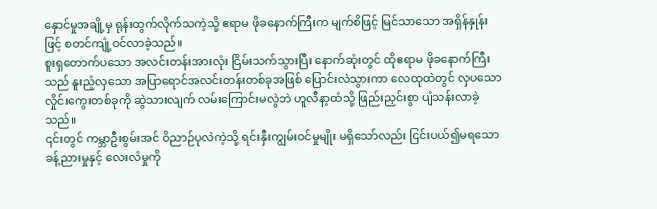နှောင်မှုအချို့မှ ရုန်းထွက်လိုက်သကဲ့သို့ ဧရာမ ဖိုခနောက်ကြီးက မျက်စိဖြင့် မြင်သာသော အရှိန်နှုန်းဖြင့် စတင်ကျုံ့ဝင်လာခဲ့သည်။
စူးရှတောက်ပသော အလင်းတန်းအားလုံး ငြိမ်းသက်သွားပြီး နောက်ဆုံးတွင် ထိုဧရာမ ဖိုခနောက်ကြီးသည် နူးညံ့လှသော အပြာရောင်အလင်းတန်းတစ်ခုအဖြစ် ပြောင်းလဲသွားကာ လေထုထဲတွင် လှပသော လှိုင်းကွေးတစ်ခုကို ဆွဲသားလျက် လမ်းကြောင်းမလွဲဘဲ ဟူလီနာ့ထံသို့ ဖြည်းညှင်းစွာ ပျံသန်းလာခဲ့သည်။
၎င်းတွင် ကမ္ဘာဦးစွမ်းအင် ဝိညာဉ်ပုလဲကဲ့သို့ ရင်းနှီးကျွမ်းဝင်မှုမျိုး မရှိသော်လည်း ငြင်းပယ်၍မရသော ခန့်ညားမှုနှင့် လေးလံမှုကို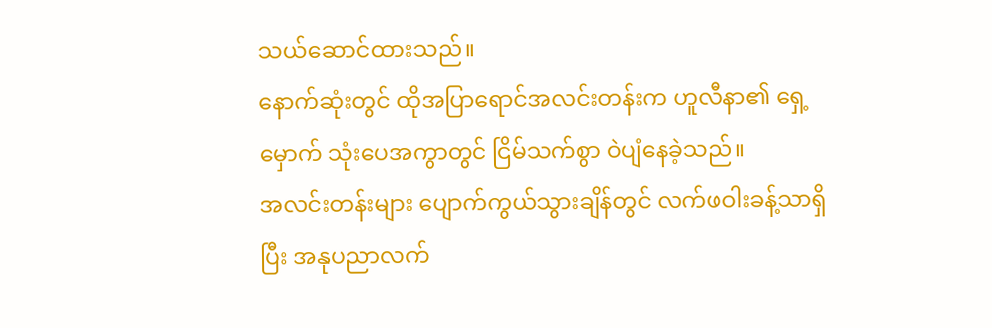သယ်ဆောင်ထားသည်။
နောက်ဆုံးတွင် ထိုအပြာရောင်အလင်းတန်းက ဟူလီနာ၏ ရှေ့မှောက် သုံးပေအကွာတွင် ငြိမ်သက်စွာ ဝဲပျံနေခဲ့သည်။
အလင်းတန်းများ ပျောက်ကွယ်သွားချိန်တွင် လက်ဖဝါးခန့်သာရှိပြီး အနုပညာလက်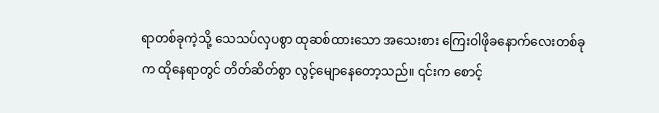ရာတစ်ခုကဲ့သို့ သေသပ်လှပစွာ ထုဆစ်ထားသော အသေးစား ကြေးဝါဖိုခနောက်လေးတစ်ခုက ထိုနေရာတွင် တိတ်ဆိတ်စွာ လွင့်မျောနေတော့သည်။ ၎င်းက စောင့်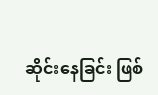ဆိုင်းနေခြင်း ဖြစ်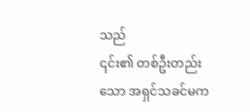သည်
၎င်း၏ တစ်ဦးတည်းသော အရှင်သခင်မက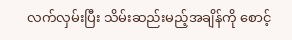လက်လှမ်းပြီး သိမ်းဆည်းမည့်အချိန်ကို စောင့်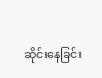ဆိုင်းနေခြင်း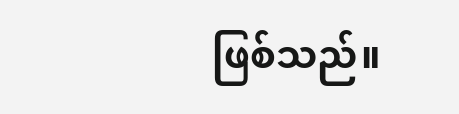ဖြစ်သည်။